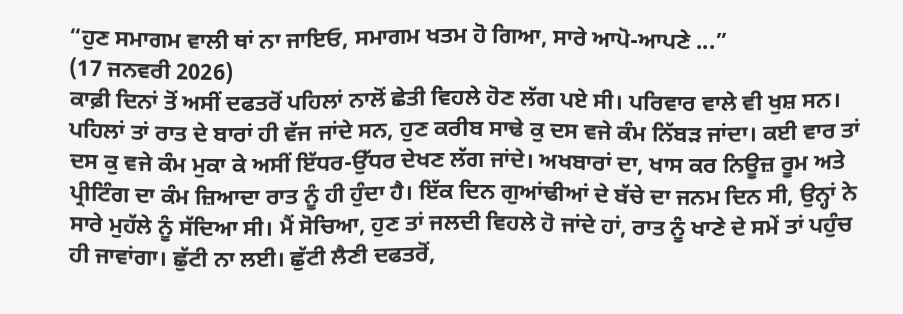“ਹੁਣ ਸਮਾਗਮ ਵਾਲੀ ਥਾਂ ਨਾ ਜਾਇਓ, ਸਮਾਗਮ ਖਤਮ ਹੋ ਗਿਆ, ਸਾਰੇ ਆਪੋ-ਆਪਣੇ ...”
(17 ਜਨਵਰੀ 2026)
ਕਾਫ਼ੀ ਦਿਨਾਂ ਤੋਂ ਅਸੀਂ ਦਫਤਰੋਂ ਪਹਿਲਾਂ ਨਾਲੋਂ ਛੇਤੀ ਵਿਹਲੇ ਹੋਣ ਲੱਗ ਪਏ ਸੀ। ਪਰਿਵਾਰ ਵਾਲੇ ਵੀ ਖੁਸ਼ ਸਨ। ਪਹਿਲਾਂ ਤਾਂ ਰਾਤ ਦੇ ਬਾਰਾਂ ਹੀ ਵੱਜ ਜਾਂਦੇ ਸਨ, ਹੁਣ ਕਰੀਬ ਸਾਢੇ ਕੁ ਦਸ ਵਜੇ ਕੰਮ ਨਿੱਬੜ ਜਾਂਦਾ। ਕਈ ਵਾਰ ਤਾਂ ਦਸ ਕੁ ਵਜੇ ਕੰਮ ਮੁਕਾ ਕੇ ਅਸੀਂ ਇੱਧਰ-ਉੱਧਰ ਦੇਖਣ ਲੱਗ ਜਾਂਦੇ। ਅਖਬਾਰਾਂ ਦਾ, ਖਾਸ ਕਰ ਨਿਊਜ਼ ਰੂਮ ਅਤੇ ਪ੍ਰੀਟਿੰਗ ਦਾ ਕੰਮ ਜ਼ਿਆਦਾ ਰਾਤ ਨੂੰ ਹੀ ਹੁੰਦਾ ਹੈ। ਇੱਕ ਦਿਨ ਗੁਆਂਢੀਆਂ ਦੇ ਬੱਚੇ ਦਾ ਜਨਮ ਦਿਨ ਸੀ, ਉਨ੍ਹਾਂ ਨੇ ਸਾਰੇ ਮੁਹੱਲੇ ਨੂੰ ਸੱਦਿਆ ਸੀ। ਮੈਂ ਸੋਚਿਆ, ਹੁਣ ਤਾਂ ਜਲਦੀ ਵਿਹਲੇ ਹੋ ਜਾਂਦੇ ਹਾਂ, ਰਾਤ ਨੂੰ ਖਾਣੇ ਦੇ ਸਮੇਂ ਤਾਂ ਪਹੁੰਚ ਹੀ ਜਾਵਾਂਗਾ। ਛੁੱਟੀ ਨਾ ਲਈ। ਛੁੱਟੀ ਲੈਣੀ ਦਫਤਰੋਂ,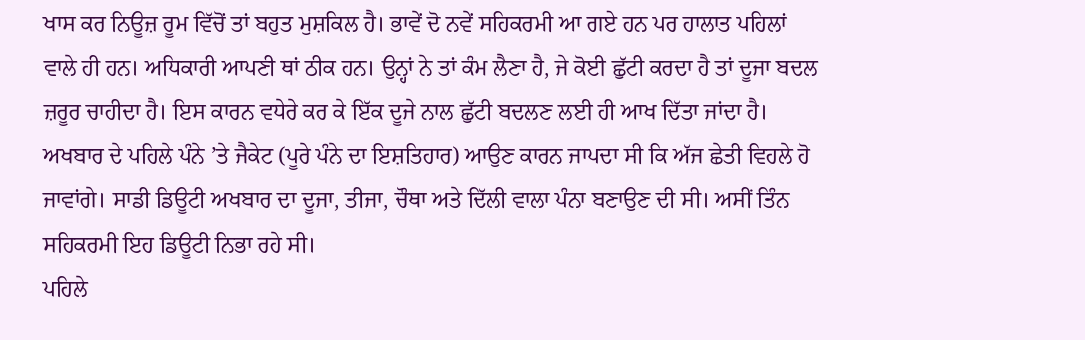ਖਾਸ ਕਰ ਨਿਊਜ਼ ਰੂਮ ਵਿੱਚੋਂ ਤਾਂ ਬਹੁਤ ਮੁਸ਼ਕਿਲ ਹੈ। ਭਾਵੇਂ ਦੋ ਨਵੇਂ ਸਹਿਕਰਮੀ ਆ ਗਏ ਹਨ ਪਰ ਹਾਲਾਤ ਪਹਿਲਾਂ ਵਾਲੇ ਹੀ ਹਨ। ਅਧਿਕਾਰੀ ਆਪਣੀ ਥਾਂ ਠੀਕ ਹਨ। ਉਨ੍ਹਾਂ ਨੇ ਤਾਂ ਕੰਮ ਲੈਣਾ ਹੈ, ਜੇ ਕੋਈ ਛੁੱਟੀ ਕਰਦਾ ਹੈ ਤਾਂ ਦੂਜਾ ਬਦਲ ਜ਼ਰੂਰ ਚਾਹੀਦਾ ਹੈ। ਇਸ ਕਾਰਨ ਵਧੇਰੇ ਕਰ ਕੇ ਇੱਕ ਦੂਜੇ ਨਾਲ ਛੁੱਟੀ ਬਦਲਣ ਲਈ ਹੀ ਆਖ ਦਿੱਤਾ ਜਾਂਦਾ ਹੈ। ਅਖਬਾਰ ਦੇ ਪਹਿਲੇ ਪੰਨੇ ’ਤੇ ਜੈਕੇਟ (ਪੂਰੇ ਪੰਨੇ ਦਾ ਇਸ਼ਤਿਹਾਰ) ਆਉਣ ਕਾਰਨ ਜਾਪਦਾ ਸੀ ਕਿ ਅੱਜ ਛੇਤੀ ਵਿਹਲੇ ਹੋ ਜਾਵਾਂਗੇ। ਸਾਡੀ ਡਿਊਟੀ ਅਖਬਾਰ ਦਾ ਦੂਜਾ, ਤੀਜਾ, ਚੌਥਾ ਅਤੇ ਦਿੱਲੀ ਵਾਲਾ ਪੰਨਾ ਬਣਾਉਣ ਦੀ ਸੀ। ਅਸੀਂ ਤਿੰਨ ਸਹਿਕਰਮੀ ਇਹ ਡਿਊਟੀ ਨਿਭਾ ਰਹੇ ਸੀ।
ਪਹਿਲੇ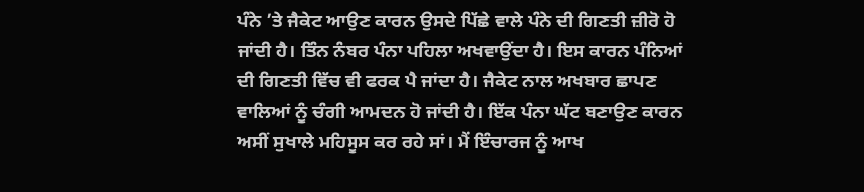ਪੰਨੇ ’ਤੇ ਜੈਕੇਟ ਆਉਣ ਕਾਰਨ ਉਸਦੇ ਪਿੱਛੇ ਵਾਲੇ ਪੰਨੇ ਦੀ ਗਿਣਤੀ ਜ਼ੀਰੋ ਹੋ ਜਾਂਦੀ ਹੈ। ਤਿੰਨ ਨੰਬਰ ਪੰਨਾ ਪਹਿਲਾ ਅਖਵਾਉਂਦਾ ਹੈ। ਇਸ ਕਾਰਨ ਪੰਨਿਆਂ ਦੀ ਗਿਣਤੀ ਵਿੱਚ ਵੀ ਫਰਕ ਪੈ ਜਾਂਦਾ ਹੈ। ਜੈਕੇਟ ਨਾਲ ਅਖਬਾਰ ਛਾਪਣ ਵਾਲਿਆਂ ਨੂੰ ਚੰਗੀ ਆਮਦਨ ਹੋ ਜਾਂਦੀ ਹੈ। ਇੱਕ ਪੰਨਾ ਘੱਟ ਬਣਾਉਣ ਕਾਰਨ ਅਸੀਂ ਸੁਖਾਲੇ ਮਹਿਸੂਸ ਕਰ ਰਹੇ ਸਾਂ। ਮੈਂ ਇੰਚਾਰਜ ਨੂੰ ਆਖ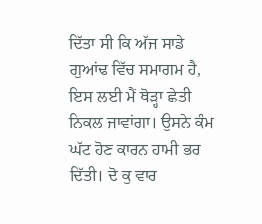ਦਿੱਤਾ ਸੀ ਕਿ ਅੱਜ ਸਾਡੇ ਗੁਆਂਢ ਵਿੱਚ ਸਮਾਗਮ ਹੈ, ਇਸ ਲਈ ਮੈਂ ਥੋੜ੍ਹਾ ਛੇਤੀ ਨਿਕਲ ਜਾਵਾਂਗਾ। ਉਸਨੇ ਕੰਮ ਘੱਟ ਹੋਣ ਕਾਰਨ ਹਾਮੀ ਭਰ ਦਿੱਤੀ। ਦੋ ਕੁ ਵਾਰ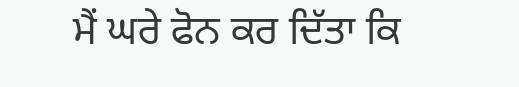ਮੈਂ ਘਰੇ ਫੋਨ ਕਰ ਦਿੱਤਾ ਕਿ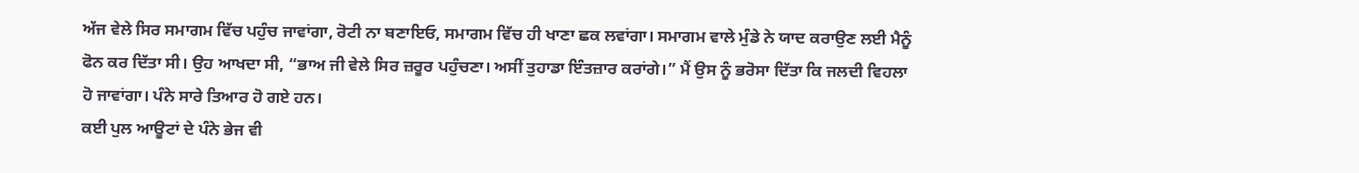ਅੱਜ ਵੇਲੇ ਸਿਰ ਸਮਾਗਮ ਵਿੱਚ ਪਹੁੰਚ ਜਾਵਾਂਗਾ, ਰੋਟੀ ਨਾ ਬਣਾਇਓ, ਸਮਾਗਮ ਵਿੱਚ ਹੀ ਖਾਣਾ ਛਕ ਲਵਾਂਗਾ। ਸਮਾਗਮ ਵਾਲੇ ਮੁੰਡੇ ਨੇ ਯਾਦ ਕਰਾਉਣ ਲਈ ਮੈਨੂੰ ਫੋਨ ਕਰ ਦਿੱਤਾ ਸੀ। ਉਹ ਆਖਦਾ ਸੀ, “ਭਾਅ ਜੀ ਵੇਲੇ ਸਿਰ ਜ਼ਰੂਰ ਪਹੁੰਚਣਾ। ਅਸੀਂ ਤੁਹਾਡਾ ਇੰਤਜ਼ਾਰ ਕਰਾਂਗੇ।” ਮੈਂ ਉਸ ਨੂੰ ਭਰੋਸਾ ਦਿੱਤਾ ਕਿ ਜਲਦੀ ਵਿਹਲਾ ਹੋ ਜਾਵਾਂਗਾ। ਪੰਨੇ ਸਾਰੇ ਤਿਆਰ ਹੋ ਗਏ ਹਨ।
ਕਈ ਪੁਲ ਆਊਟਾਂ ਦੇ ਪੰਨੇ ਭੇਜ ਵੀ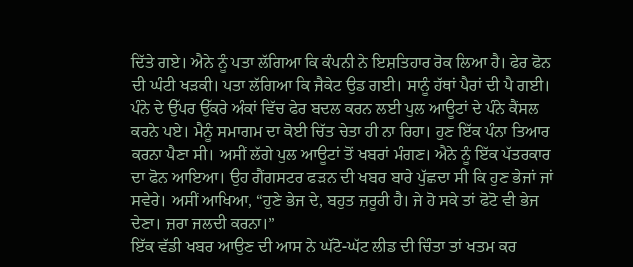ਦਿੱਤੇ ਗਏ। ਐਨੇ ਨੂੰ ਪਤਾ ਲੱਗਿਆ ਕਿ ਕੰਪਨੀ ਨੇ ਇਸ਼ਤਿਹਾਰ ਰੋਕ ਲਿਆ ਹੈ। ਫੇਰ ਫੋਨ ਦੀ ਘੰਟੀ ਖੜਕੀ। ਪਤਾ ਲੱਗਿਆ ਕਿ ਜੈਕੇਟ ਉਡ ਗਈ। ਸਾਨੂੰ ਹੱਥਾਂ ਪੈਰਾਂ ਦੀ ਪੈ ਗਈ। ਪੰਨੇ ਦੇ ਉੱਪਰ ਉੱਕਰੇ ਅੰਕਾਂ ਵਿੱਚ ਫੇਰ ਬਦਲ ਕਰਨ ਲਈ ਪੁਲ ਆਊਟਾਂ ਦੇ ਪੰਨੇ ਕੈਂਸਲ ਕਰਨੇ ਪਏ। ਮੈਨੂੰ ਸਮਾਗਮ ਦਾ ਕੋਈ ਚਿੱਤ ਚੇਤਾ ਹੀ ਨਾ ਰਿਹਾ। ਹੁਣ ਇੱਕ ਪੰਨਾ ਤਿਆਰ ਕਰਨਾ ਪੈਣਾ ਸੀ। ਅਸੀਂ ਲੱਗੇ ਪੁਲ ਆਊਟਾਂ ਤੋਂ ਖਬਰਾਂ ਮੰਗਣ। ਐਨੇ ਨੂੰ ਇੱਕ ਪੱਤਰਕਾਰ ਦਾ ਫੋਨ ਆਇਆ। ਉਹ ਗੈਂਗਸਟਰ ਫੜਨ ਦੀ ਖਬਰ ਬਾਰੇ ਪੁੱਛਦਾ ਸੀ ਕਿ ਹੁਣ ਭੇਜਾਂ ਜਾਂ ਸਵੇਰੇ। ਅਸੀਂ ਆਖਿਆ, “ਹੁਣੇ ਭੇਜ ਦੇ, ਬਹੁਤ ਜ਼ਰੂਰੀ ਹੈ। ਜੇ ਹੋ ਸਕੇ ਤਾਂ ਫੋਟੋ ਵੀ ਭੇਜ ਦੇਣਾ। ਜ਼ਰਾ ਜਲਦੀ ਕਰਨਾ।”
ਇੱਕ ਵੱਡੀ ਖਬਰ ਆਉਣ ਦੀ ਆਸ ਨੇ ਘੱਟੋ-ਘੱਟ ਲੀਡ ਦੀ ਚਿੰਤਾ ਤਾਂ ਖਤਮ ਕਰ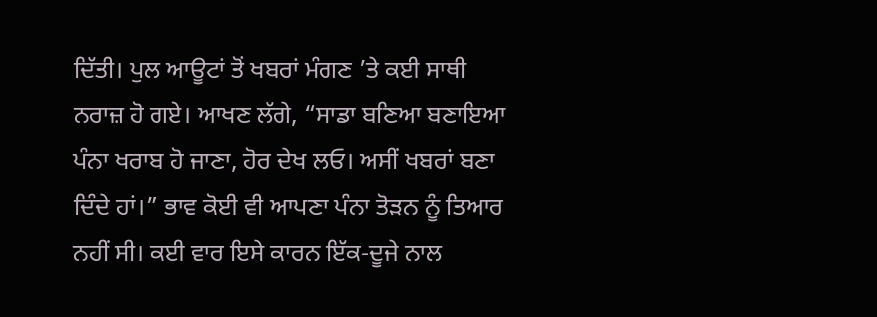ਦਿੱਤੀ। ਪੁਲ ਆਊਟਾਂ ਤੋਂ ਖਬਰਾਂ ਮੰਗਣ ’ਤੇ ਕਈ ਸਾਥੀ ਨਰਾਜ਼ ਹੋ ਗਏ। ਆਖਣ ਲੱਗੇ, “ਸਾਡਾ ਬਣਿਆ ਬਣਾਇਆ ਪੰਨਾ ਖਰਾਬ ਹੋ ਜਾਣਾ, ਹੋਰ ਦੇਖ ਲਓ। ਅਸੀਂ ਖਬਰਾਂ ਬਣਾ ਦਿੰਦੇ ਹਾਂ।” ਭਾਵ ਕੋਈ ਵੀ ਆਪਣਾ ਪੰਨਾ ਤੋੜਨ ਨੂੰ ਤਿਆਰ ਨਹੀਂ ਸੀ। ਕਈ ਵਾਰ ਇਸੇ ਕਾਰਨ ਇੱਕ-ਦੂਜੇ ਨਾਲ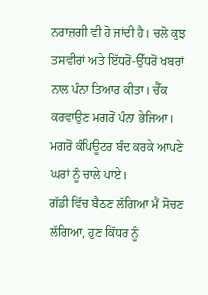ਨਰਾਜ਼ਗੀ ਵੀ ਹੋ ਜਾਂਦੀ ਹੈ। ਚਲੋ ਕੁਝ ਤਸਵੀਰਾਂ ਅਤੇ ਇੱਧਰੋਂ-ਉੱਧਰੋਂ ਖਬਰਾਂ ਨਾਲ ਪੰਨਾ ਤਿਆਰ ਕੀਤਾ। ਚੈੱਕ ਕਰਵਾਉਣ ਮਗਰੋਂ ਪੰਨਾ ਭੇਜਿਆ। ਮਗਰੋਂ ਕੰਪਿਊਟਰ ਬੰਦ ਕਰਕੇ ਆਪਣੇ ਘਰਾਂ ਨੂੰ ਚਾਲੇ ਪਾਏ।
ਗੱਡੀ ਵਿੱਚ ਬੈਠਣ ਲੱਗਿਆ ਮੈਂ ਸੋਚਣ ਲੱਗਿਆ, ਹੁਣ ਕਿੱਧਰ ਨੂੰ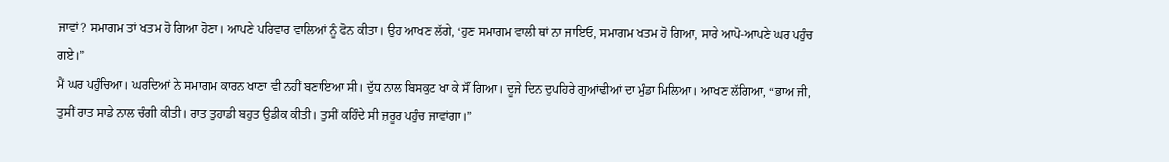ਜਾਵਾਂ? ਸਮਾਗਮ ਤਾਂ ਖਤਮ ਹੋ ਗਿਆ ਹੋਣਾ। ਆਪਣੇ ਪਰਿਵਾਰ ਵਾਲਿਆਂ ਨੂੰ ਫੋਨ ਕੀਤਾ। ਉਹ ਆਖਣ ਲੱਗੇ, ‘ਹੁਣ ਸਮਾਗਮ ਵਾਲੀ ਥਾਂ ਨਾ ਜਾਇਓ, ਸਮਾਗਮ ਖਤਮ ਹੋ ਗਿਆ, ਸਾਰੇ ਆਪੋ-ਆਪਣੇ ਘਰ ਪਹੁੰਚ ਗਏ।”
ਮੈਂ ਘਰ ਪਹੁੰਚਿਆ। ਘਰਦਿਆਂ ਨੇ ਸਮਾਗਮ ਕਾਰਨ ਖਾਣਾ ਵੀ ਨਹੀਂ ਬਣਾਇਆ ਸੀ। ਦੁੱਧ ਨਾਲ ਬਿਸਕੁਟ ਖਾ ਕੇ ਸੌਂ ਗਿਆ। ਦੂਜੇ ਦਿਨ ਦੁਪਹਿਰੇ ਗੁਆਂਢੀਆਂ ਦਾ ਮੁੰਡਾ ਮਿਲਿਆ। ਆਖਣ ਲੱਗਿਆ, “ਭਾਅ ਜੀ, ਤੁਸੀਂ ਰਾਤ ਸਾਡੇ ਨਾਲ ਚੰਗੀ ਕੀਤੀ। ਰਾਤ ਤੁਹਾਡੀ ਬਹੁਤ ਉਡੀਕ ਕੀਤੀ। ਤੁਸੀਂ ਕਹਿੰਦੇ ਸੀ ਜ਼ਰੂਰ ਪਹੁੰਚ ਜਾਵਾਂਗਾ।”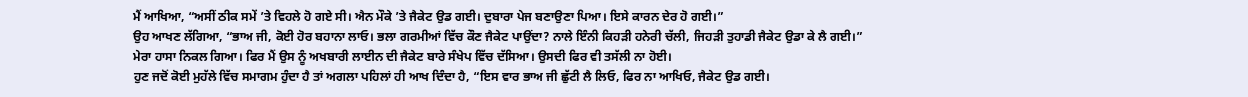ਮੈਂ ਆਖਿਆ, “ਅਸੀਂ ਠੀਕ ਸਮੇਂ ’ਤੇ ਵਿਹਲੇ ਹੋ ਗਏ ਸੀ। ਐਨ ਮੌਕੇ ’ਤੇ ਜੈਕੇਟ ਉਡ ਗਈ। ਦੁਬਾਰਾ ਪੇਜ ਬਣਾਉਣਾ ਪਿਆ। ਇਸੇ ਕਾਰਨ ਦੇਰ ਹੋ ਗਈ।”
ਉਹ ਆਖਣ ਲੱਗਿਆ, “ਭਾਅ ਜੀ, ਕੋਈ ਹੋਰ ਬਹਾਨਾ ਲਾਓ। ਭਲਾ ਗਰਮੀਆਂ ਵਿੱਚ ਕੌਣ ਜੈਕੇਟ ਪਾਉਂਦਾ? ਨਾਲੇ ਇੰਨੀ ਕਿਹੜੀ ਹਨੇਰੀ ਚੱਲੀ, ਜਿਹੜੀ ਤੁਹਾਡੀ ਜੈਕੇਟ ਉਡਾ ਕੇ ਲੈ ਗਈ।”
ਮੇਰਾ ਹਾਸਾ ਨਿਕਲ ਗਿਆ। ਫਿਰ ਮੈਂ ਉਸ ਨੂੰ ਅਖਬਾਰੀ ਲਾਈਨ ਦੀ ਜੈਕੇਟ ਬਾਰੇ ਸੰਖੇਪ ਵਿੱਚ ਦੱਸਿਆ। ਉਸਦੀ ਫਿਰ ਵੀ ਤਸੱਲੀ ਨਾ ਹੋਈ।
ਹੁਣ ਜਦੋਂ ਕੋਈ ਮੁਹੱਲੇ ਵਿੱਚ ਸਮਾਗਮ ਹੁੰਦਾ ਹੈ ਤਾਂ ਅਗਲਾ ਪਹਿਲਾਂ ਹੀ ਆਖ ਦਿੰਦਾ ਹੈ, “ਇਸ ਵਾਰ ਭਾਅ ਜੀ ਛੁੱਟੀ ਲੈ ਲਿਓ, ਫਿਰ ਨਾ ਆਖਿਓ, ਜੈਕੇਟ ਉਡ ਗਈ।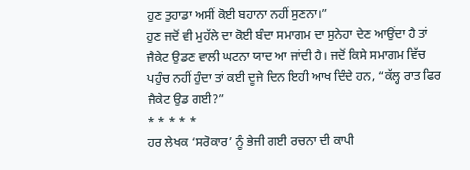ਹੁਣ ਤੁਹਾਡਾ ਅਸੀਂ ਕੋਈ ਬਹਾਨਾ ਨਹੀਂ ਸੁਣਨਾ।”
ਹੁਣ ਜਦੋਂ ਵੀ ਮੁਹੱਲੇ ਦਾ ਕੋਈ ਬੰਦਾ ਸਮਾਗਮ ਦਾ ਸੁਨੇਹਾ ਦੇਣ ਆਉਂਦਾ ਹੈ ਤਾਂ ਜੈਕੇਟ ਉਡਣ ਵਾਲੀ ਘਟਨਾ ਯਾਦ ਆ ਜਾਂਦੀ ਹੈ। ਜਦੋਂ ਕਿਸੇ ਸਮਾਗਮ ਵਿੱਚ ਪਹੁੰਚ ਨਹੀਂ ਹੁੰਦਾ ਤਾਂ ਕਈ ਦੂਜੇ ਦਿਨ ਇਹੀ ਆਖ ਦਿੰਦੇ ਹਨ, “ਕੱਲ੍ਹ ਰਾਤ ਫਿਰ ਜੈਕੇਟ ਉਡ ਗਈ?”
* * * * *
ਹਰ ਲੇਖਕ ‘ਸਰੋਕਾਰ’ ਨੂੰ ਭੇਜੀ ਗਈ ਰਚਨਾ ਦੀ ਕਾਪੀ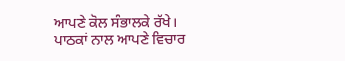ਆਪਣੇ ਕੋਲ ਸੰਭਾਲਕੇ ਰੱਖੇ।
ਪਾਠਕਾਂ ਨਾਲ ਆਪਣੇ ਵਿਚਾਰ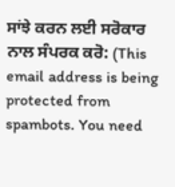ਸਾਂਝੇ ਕਰਨ ਲਈ ਸਰੋਕਾਰ ਨਾਲ ਸੰਪਰਕ ਕਰੋ: (This email address is being protected from spambots. You need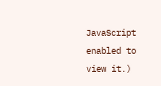JavaScript enabled to view it.)